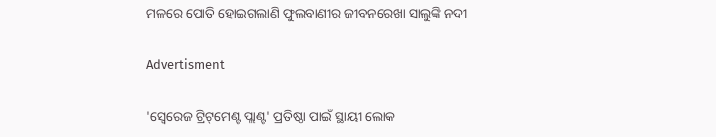ମଳରେ ପୋତି ହୋଇଗଲାଣି ଫୁଲବାଣୀର ଜୀବନରେଖା ସାଲୁଙ୍କି ନଦୀ

Advertisment

'ସ୍ବେରେଜ ଟ୍ରିଟ୍‌ମେଣ୍ଟ ପ୍ଲାଣ୍ଟ' ପ୍ରତିଷ୍ଠା ପାଇଁ ସ୍ଥାୟୀ ଲୋକ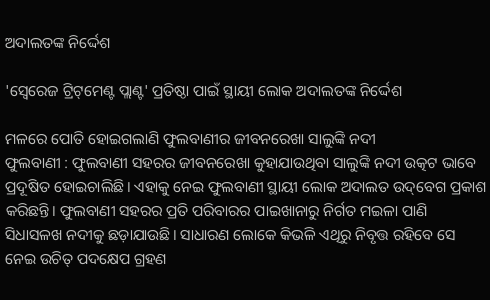ଅଦାଲତଙ୍କ ନିର୍ଦ୍ଦେଶ

'ସ୍ବେରେଜ ଟ୍ରିଟ୍‌ମେଣ୍ଟ ପ୍ଲାଣ୍ଟ' ପ୍ରତିଷ୍ଠା ପାଇଁ ସ୍ଥାୟୀ ଲୋକ ଅଦାଲତଙ୍କ ନିର୍ଦ୍ଦେଶ

ମଳରେ ପୋତି ହୋଇଗଲାଣି ଫୁଲବାଣୀର ଜୀବନରେଖା ସାଲୁଙ୍କି ନଦୀ
ଫୁଲବାଣୀ : ଫୁଲବାଣୀ ସହରର ଜୀବନରେଖା କୁହାଯାଉଥିବା ସାଲୁଙ୍କି ନଦୀ ଉତ୍କଟ ଭାବେ ପ୍ରଦୂଷିତ ହୋଇଚାଲିଛି। ଏହାକୁ ନେଇ ଫୁଲବାଣୀ ସ୍ଥାୟୀ ଲୋକ ଅଦାଲତ ଉଦ୍‌ବେଗ ପ୍ରକାଶ କରିଛନ୍ତି। ଫୁଲବାଣୀ ସହରର ପ୍ରତି ପରିବାରର ପାଇଖାନାରୁ ନିର୍ଗତ ମଇଳା ପାଣି ସିଧାସଳଖ ନଦୀକୁ ଛଡ଼ାଯାଉଛି। ସାଧାରଣ ଲୋକେ କିଭଳି ଏଥିରୁ ନିବୃତ୍ତ ରହିବେ ସେ ନେଇ ଉଚିତ୍‌ ପଦକ୍ଷେପ ଗ୍ରହଣ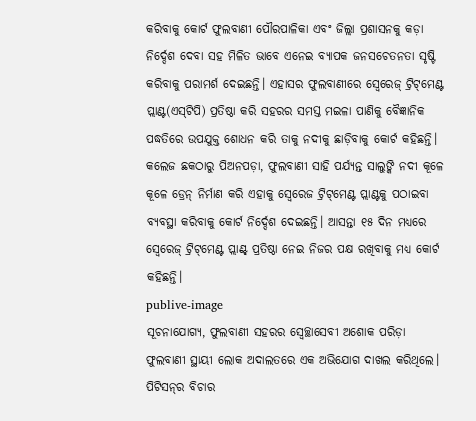କରିବାକୁ କୋର୍ଟ ଫୁଲବାଣୀ ପୌରପାଳିକା ଏବଂ ଜିଲ୍ଲା ପ୍ରଶାସନକୁ କଡ଼ା ନିର୍ଦ୍ଦେଶ ଦେବା ସହ ମିଳିତ ଭାବେ ଏନେଇ ବ୍ୟାପକ ଜନସଚେତନତା ସୃଷ୍ଟି କରିବାକୁ ପରାମର୍ଶ ଦେଇଛନ୍ତି। ଏହାସର ଫୁଲବାଣୀରେ ସ୍ବେରେଜ୍‌ ଟ୍ରିଟ୍‌ମେଣ୍ଟ ପ୍ଲାଣ୍ଟ(ଏସ୍‌ଟିପି) ପ୍ରତିଷ୍ଠା କରି ସହରର ସମସ୍ତ ମଇଳା ପାଣିକୁ ବୈଜ୍ଞାନିକ ପଦ୍ଧତିରେ ଉପଯୁକ୍ତ ଶୋଧନ କରି ତାକୁ ନଦୀକୁ ଛାଡ଼ିବାକୁ କୋର୍ଟ କହିଛନ୍ତି। କଲେଜ ଛକଠାରୁ ପିଅନପଡ଼ା, ଫୁଲବାଣୀ ସାହି ପର୍ଯ୍ୟନ୍ତ ସାଲୁଙ୍କି ନଦୀ କୂଳେ କୂଳେ ଡ୍ରେନ୍‌ ନିର୍ମାଣ କରି ଏହାକୁ ସ୍ବେରେଜ ଟ୍ରିଟ୍‌ମେଣ୍ଟ ପ୍ଲାଣ୍ଟକୁ ପଠାଇବା ବ୍ୟବସ୍ଥା କରିବାକୁ କୋର୍ଟ ନିର୍ଦ୍ଦେଶ ଦେଇଛନ୍ତି। ଆସନ୍ତା ୧୫ ଦିନ ମଧ୍ୟରେ ସ୍ବେରେଜ୍‌ ଟ୍ରିଟ୍‌ମେଣ୍ଟ ପ୍ଲାଣ୍ଟ୍‌ ପ୍ରତିଷ୍ଠା ନେଇ ନିଜର ପକ୍ଷ ରଖିବାକୁ ମଧ୍ୟ କୋର୍ଟ କହିଛନ୍ତି।
publive-image
ସୂଚନାଯୋଗ୍ୟ, ଫୁଲବାଣୀ ସହରର ‌ସ୍ବେଚ୍ଛାସେବୀ ଅଶୋକ ପରିଡ଼ା ଫୁଲବାଣୀ ସ୍ଥାୟୀ ଲୋକ ଅଦାଲତରେ ଏକ ଅଭିଯୋଗ ଦାଖଲ କରିଥିଲେ। ପିଟିସନ୍‌ର ବିଚାର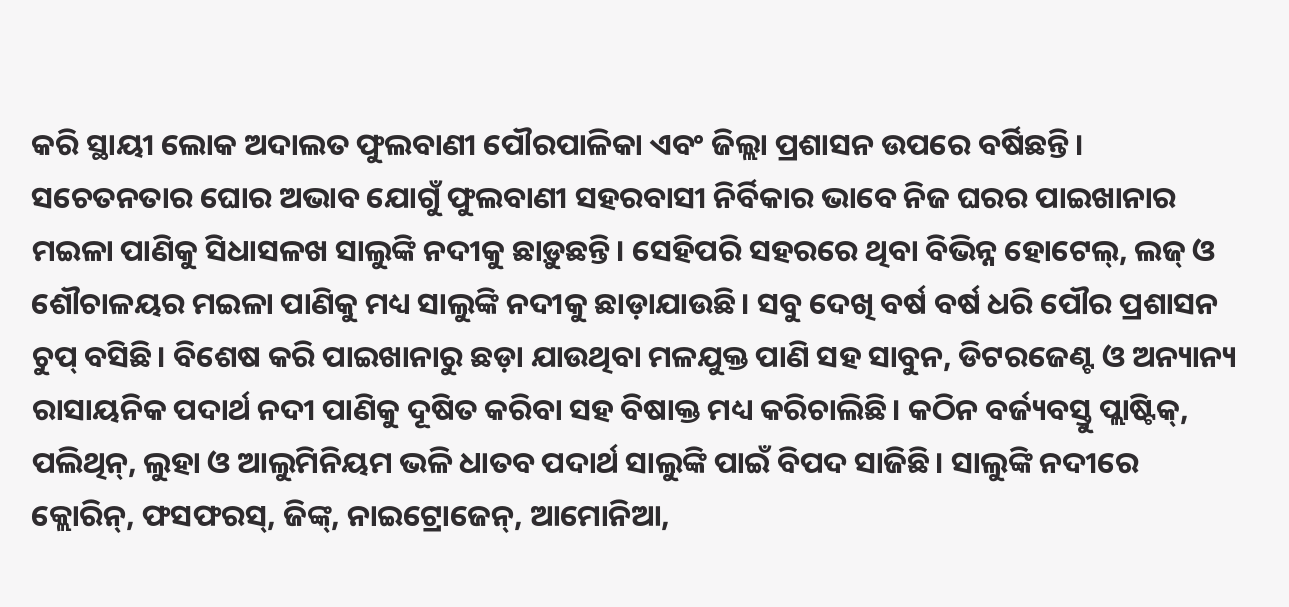କରି ସ୍ଥାୟୀ ଲୋକ ଅଦାଲତ ଫୁଲବାଣୀ ପୌରପାଳିକା ଏବଂ ଜିଲ୍ଲା ପ୍ରଶାସନ ଉପରେ ବର୍ଷିଛନ୍ତି। ସଚେତନତାର ଘୋର ଅଭାବ ଯୋଗୁଁ ଫୁଲବାଣୀ ସହରବାସୀ ନିର୍ବିକାର ଭାବେ ନିଜ ଘରର ପାଇଖାନାର ମଇଳା ପାଣିକୁ ସିଧାସଳଖ ସାଲୁଙ୍କି ନଦୀକୁ ଛାଡ଼ୁଛନ୍ତି। ସେହିପରି ସହରରେ ଥିବା ବିଭିନ୍ନ ‌ହୋଟେଲ୍‌, ଲଜ୍‌ ଓ ଶୌଚାଳୟର ମଇଳା ପାଣିକୁ ମଧ୍ୟ ସାଲୁଙ୍କି ନଦୀକୁ ଛାଡ଼ାଯାଉଛି। ସବୁ ଦେଖି ବର୍ଷ ବର୍ଷ ଧରି ପୌର ପ୍ରଶାସନ ଚୁପ୍‌ ବସିଛି। ବିଶେଷ କରି ପାଇଖାନାରୁ ଛଡ଼ା ଯାଉଥିବା ମଳଯୁକ୍ତ ପାଣି ସହ ସାବୁନ, ଡିଟରଜେଣ୍ଟ ଓ ଅନ୍ୟାନ୍ୟ ରାସାୟନିକ ପଦାର୍ଥ ନଦୀ ପାଣିକୁ ଦୂଷିତ କରିବା ସହ ବିଷାକ୍ତ ମଧ୍ୟ କରିଚାଲିଛି। କଠିନ ବର୍ଜ୍ୟବସ୍ତୁ ପ୍ଲାଷ୍ଟିକ୍‌, ପଲିଥିନ୍‌, ଲୁହା ଓ ଆଲୁମିନିୟମ ଭଳି ଧାତବ ପଦାର୍ଥ ସାଲୁଙ୍କି ପାଇଁ ବିପଦ ସାଜିଛି। ସାଲୁଙ୍କି ନଦୀରେ କ୍ଲୋରିନ୍‌, ଫସଫରସ୍‌, ଜିଙ୍କ୍‌, ନାଇଟ୍ରୋଜେନ୍‌, ଆମୋନିଆ,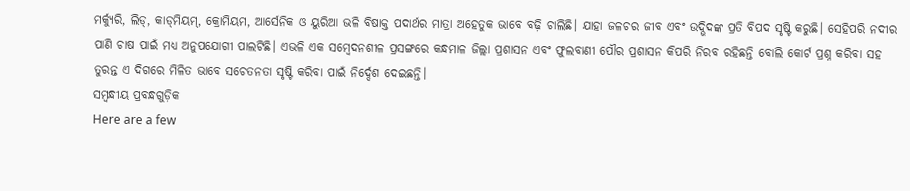ମର୍କ୍ୟୁରି, ଲିଡ୍‌, କାଡ୍‌ମିୟମ୍‌, କ୍ରୋମିୟମ, ଆର୍ସେନିକ ଓ ୟୁରିଆ ଭଳି ବିଷାକ୍ତ ପଦାର୍ଥର ମାତ୍ରା ଅହେତୁକ ଭାବେ ବଢ଼ି ଚାଲିଛି। ଯାହା ଜଳଚର ଜୀବ ଏବଂ ଉଦ୍ଭିଦଙ୍କ ପ୍ରତି ବିପଦ ସୃଷ୍ଟି କରୁଛି। ସେହିପରି ନଦୀର ପାଣି ଚାଷ ପାଇଁ ମଧ୍ୟ ଅନୁପଯୋଗୀ ପାଲଟିଛି। ଏଭଳି ଏକ ସମ୍ବେଦନଶୀଳ ପ୍ରସଙ୍ଗରେ କନ୍ଧମାଳ ଜିଲ୍ଲା ପ୍ରଶାସନ ଏବଂ ଫୁଲବାଣୀ ପୌର ପ୍ରଶାସନ କିପରି ନିରବ ରହିଛନ୍ତି ବୋଲି କୋର୍ଟ ପ୍ରଶ୍ନ କରିବା ସହ ତୁରନ୍ତ ଏ ଦିଗରେ ମିଳିତ ଭାବେ ସଚେତନତା ସୃଷ୍ଟି କରିବା ପାଇଁ ନିର୍ଦ୍ଦେଶ ଦେଇଛନ୍ତି।
ସମ୍ବନ୍ଧୀୟ ପ୍ରବନ୍ଧଗୁଡ଼ିକ
Here are a few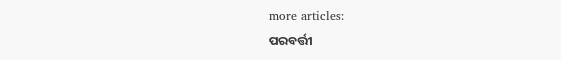more articles:
ପରବର୍ତ୍ତୀ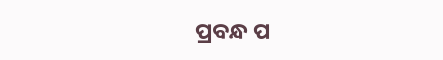ପ୍ରବନ୍ଧ ପ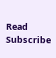Read
Subscribe